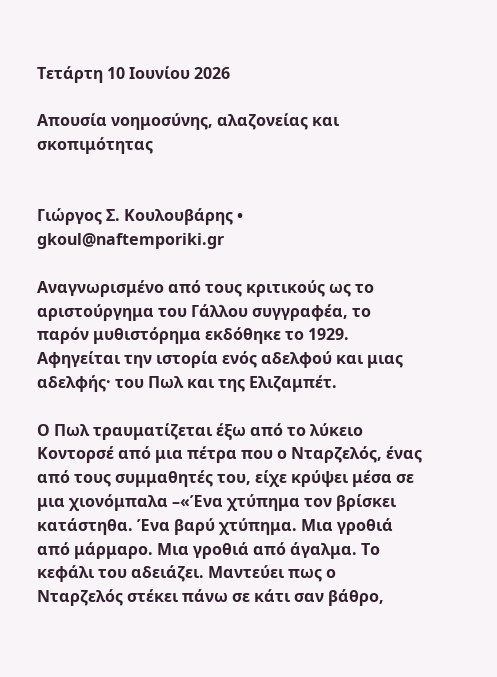Τετάρτη 10 Ιουνίου 2026

Απουσία νοημοσύνης, αλαζονείας και σκοπιμότητας


Γιώργος Σ. Κουλουβάρης • gkoul@naftemporiki.gr

Αναγνωρισμένο από τους κριτικούς ως το αριστούργημα του Γάλλου συγγραφέα, το παρόν μυθιστόρημα εκδόθηκε το 1929. Αφηγείται την ιστορία ενός αδελφού και μιας αδελφής· του Πωλ και της Ελιζαμπέτ.

Ο Πωλ τραυματίζεται έξω από το λύκειο Κοντορσέ από μια πέτρα που ο Νταρζελός, ένας από τους συμμαθητές του, είχε κρύψει μέσα σε μια χιονόμπαλα –«Ένα χτύπημα τον βρίσκει κατάστηθα. Ένα βαρύ χτύπημα. Μια γροθιά από μάρμαρο. Μια γροθιά από άγαλμα. Το κεφάλι του αδειάζει. Μαντεύει πως ο Νταρζελός στέκει πάνω σε κάτι σαν βάθρο,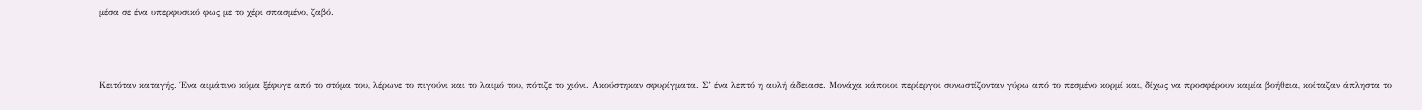μέσα σε ένα υπερφυσικό φως με το χέρι σπασμένο, ζαβό.



Κειτόταν καταγής. Ένα αιμάτινο κύμα ξέφυγε από το στόμα του, λέρωνε το πιγούνι και το λαιμό του, πότιζε το χιόνι. Ακούστηκαν σφυρίγματα. Σ’ ένα λεπτό η αυλή άδειασε. Μονάχα κάποιοι περίεργοι συνωστίζονταν γύρω από το πεσμένο κορμί και, δίχως να προσφέρουν καμία βοήθεια, κοίταζαν άπληστα το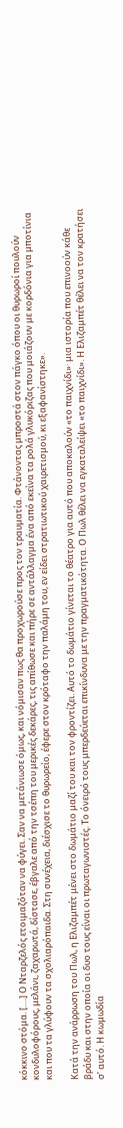κόκκινο στόμα. [….] Ο Νταρζελός ετοιμαζόταν να φύγει. Σαν να μετάνιωσε όμως, και νόμισαν πως θα προχωρούσε προς τον τραυματία. Φτάνοντας μπροστά στον πάγκο όπου οι θυρωροί πουλούν κονδυλοφόρους, μελάνι, ζαχαρωτά, δίστασε, έβγαλε από την τσέπη του μερικές δεκάρες, τις απίθωσε και πήρε σε αντάλλαγμα ένα από εκείνα τα ρολά γλυκόριζας που μοιάζουν με κορδόνια για μποτίνια και που τα γλύφουν τα σχολιαρόπαιδα. Στη συνέχεια, διέσχισε το θυρωρείο, έφερε στον κρόταφο την παλάμη του, εν είδει στρατιωτικού χαιρετισμού, κι εξαφανίστηκε».

Κατά την ανάρρωση του Πωλ, η Ελιζαμπέτ μένει στο δωμάτιο μαζί του και τον φροντίζει. Αυτό το δωμάτιο γίνεται το θέατρο για αυτό που αποκαλούν «το παιχνίδι»· μια ιστορία που επινοούν κάθε βράδυ και στην οποία οι δυο τους είναι οι πρωταγωνιστές. Το όνειρό τους μπερδεύεται επικίνδυνα με την πραγματικότητα. Ο Πωλ θέλει να εγκαταλείψει «το παιχνίδι». Η Ελιζαμπέτ θέλει να τον κρατήσει σ’ αυτό. Η κωμωδία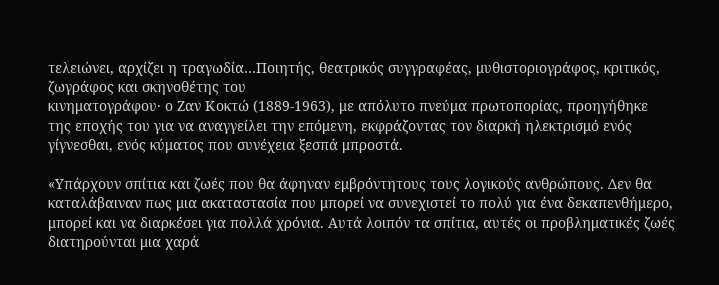τελειώνει, αρχίζει η τραγωδία…Ποιητής, θεατρικός συγγραφέας, μυθιστοριογράφος, κριτικός, ζωγράφος και σκηνοθέτης του
κινηματογράφου· ο Ζαν Κοκτώ (1889-1963), με απόλυτο πνεύμα πρωτοπορίας, προηγήθηκε
της εποχής του για να αναγγείλει την επόμενη, εκφράζοντας τον διαρκή ηλεκτρισμό ενός
γίγνεσθαι, ενός κύματος που συνέχεια ξεσπά μπροστά.

«Υπάρχουν σπίτια και ζωές που θα άφηναν εμβρόντητους τους λογικούς ανθρώπους. Δεν θα καταλάβαιναν πως μια ακαταστασία που μπορεί να συνεχιστεί το πολύ για ένα δεκαπενθήμερο, μπορεί και να διαρκέσει για πολλά χρόνια. Αυτά λοιπόν τα σπίτια, αυτές οι προβληματικές ζωές διατηρούνται μια χαρά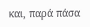και, παρά πάσα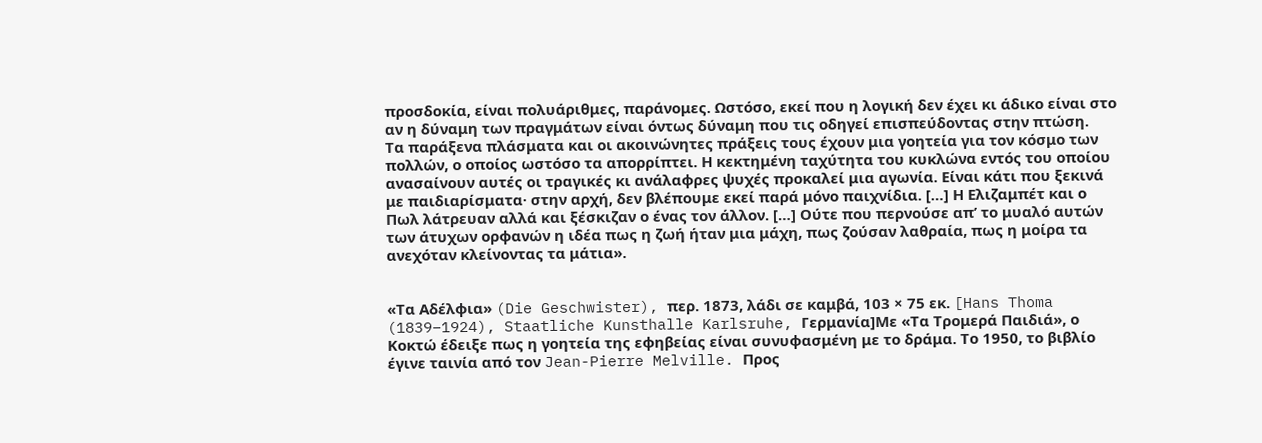προσδοκία, είναι πολυάριθμες, παράνομες. Ωστόσο, εκεί που η λογική δεν έχει κι άδικο είναι στο αν η δύναμη των πραγμάτων είναι όντως δύναμη που τις οδηγεί επισπεύδοντας στην πτώση.
Τα παράξενα πλάσματα και οι ακοινώνητες πράξεις τους έχουν μια γοητεία για τον κόσμο των πολλών, ο οποίος ωστόσο τα απορρίπτει. Η κεκτημένη ταχύτητα του κυκλώνα εντός του οποίου ανασαίνουν αυτές οι τραγικές κι ανάλαφρες ψυχές προκαλεί μια αγωνία. Είναι κάτι που ξεκινά με παιδιαρίσματα· στην αρχή, δεν βλέπουμε εκεί παρά μόνο παιχνίδια. […] Η Ελιζαμπέτ και ο Πωλ λάτρευαν αλλά και ξέσκιζαν ο ένας τον άλλον. […] Ούτε που περνούσε απ’ το μυαλό αυτών των άτυχων ορφανών η ιδέα πως η ζωή ήταν μια μάχη, πως ζούσαν λαθραία, πως η μοίρα τα ανεχόταν κλείνοντας τα μάτια».


«Τα Αδέλφια» (Die Geschwister), περ. 1873, λάδι σε καμβά, 103 × 75 εκ. [Hans Thoma
(1839–1924), Staatliche Kunsthalle Karlsruhe, Γερμανία]Με «Τα Τρομερά Παιδιά», ο Κοκτώ έδειξε πως η γοητεία της εφηβείας είναι συνυφασμένη με το δράμα. Το 1950, το βιβλίο έγινε ταινία από τον Jean-Pierre Melville. Προς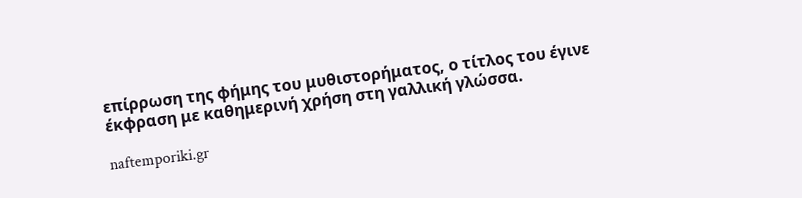επίρρωση της φήμης του μυθιστορήματος, ο τίτλος του έγινε έκφραση με καθημερινή χρήση στη γαλλική γλώσσα.

naftemporiki.gr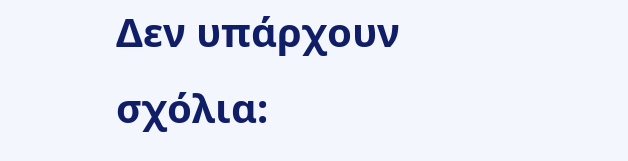Δεν υπάρχουν σχόλια: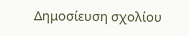Δημοσίευση σχολίου